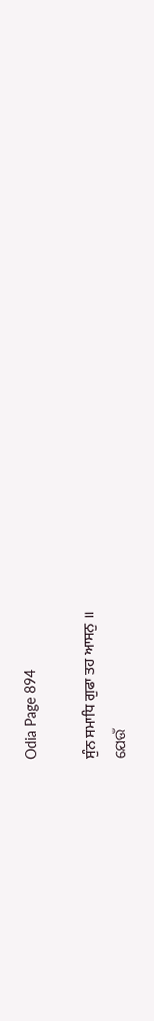Odia Page 894

ਸੁੰਨ ਸਮਾਧਿ ਗੁਫਾ ਤਹ ਆਸਨੁ ॥
ଯେଉଁ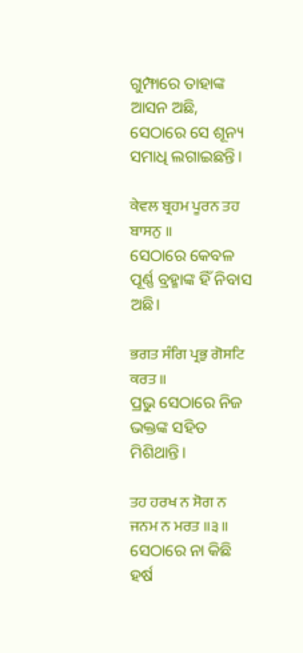ଗୁମ୍ଫାରେ ତାହାଙ୍କ ଆସନ ଅଛି, ସେଠାରେ ସେ ଶୂନ୍ୟ ସମାଧି ଲଗାଇଛନ୍ତି।

ਕੇਵਲ ਬ੍ਰਹਮ ਪੂਰਨ ਤਹ ਬਾਸਨੁ ॥
ସେଠାରେ କେବଳ ପୂର୍ଣ୍ଣ ବ୍ରହ୍ମାଙ୍କ ହିଁ ନିବାସ ଅଛି।

ਭਗਤ ਸੰਗਿ ਪ੍ਰਭੁ ਗੋਸਟਿ ਕਰਤ ॥
ପ୍ରଭୁ ସେଠାରେ ନିଜ ଭକ୍ତଙ୍କ ସହିତ ମିଶିଥାନ୍ତି।

ਤਹ ਹਰਖ ਨ ਸੋਗ ਨ ਜਨਮ ਨ ਮਰਤ ॥੩॥
ସେଠାରେ ନା କିଛି ହର୍ଷ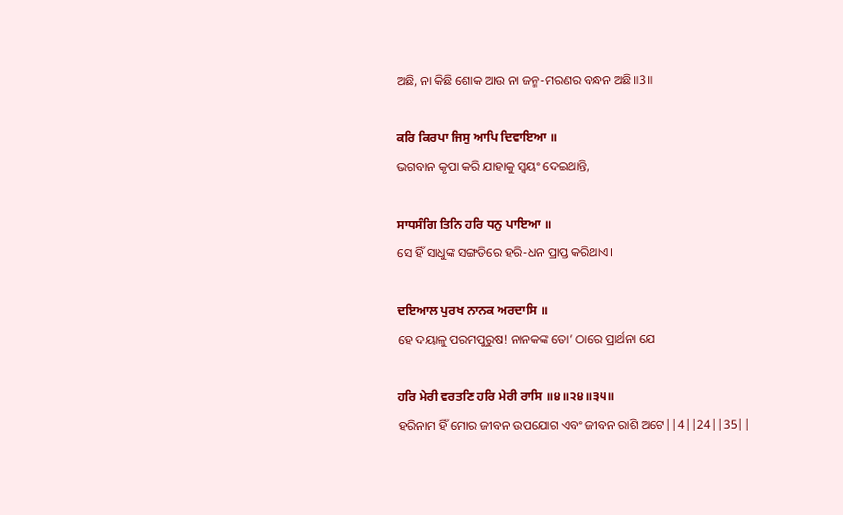ଅଛି, ନା କିଛି ଶୋକ ଆଉ ନା ଜନ୍ମ-ମରଣର ବନ୍ଧନ ଅଛି॥3॥

ਕਰਿ ਕਿਰਪਾ ਜਿਸੁ ਆਪਿ ਦਿਵਾਇਆ ॥
ଭଗବାନ କୃପା କରି ଯାହାକୁ ସ୍ଵୟଂ ଦେଇଥାନ୍ତି,

ਸਾਧਸੰਗਿ ਤਿਨਿ ਹਰਿ ਧਨੁ ਪਾਇਆ ॥
ସେ ହିଁ ସାଧୁଙ୍କ ସଙ୍ଗତିରେ ହରି-ଧନ ପ୍ରାପ୍ତ କରିଥାଏ।

ਦਇਆਲ ਪੁਰਖ ਨਾਨਕ ਅਰਦਾਸਿ ॥
ହେ ଦୟାଳୁ ପରମପୁରୁଷ! ନାନକଙ୍କ ତୋ’ ଠାରେ ପ୍ରାର୍ଥନା ଯେ

ਹਰਿ ਮੇਰੀ ਵਰਤਣਿ ਹਰਿ ਮੇਰੀ ਰਾਸਿ ॥੪॥੨੪॥੩੫॥
ହରିନାମ ହିଁ ମୋର ଜୀବନ ଉପଯୋଗ ଏବଂ ଜୀବନ ରାଶି ଅଟେ||4||24||35||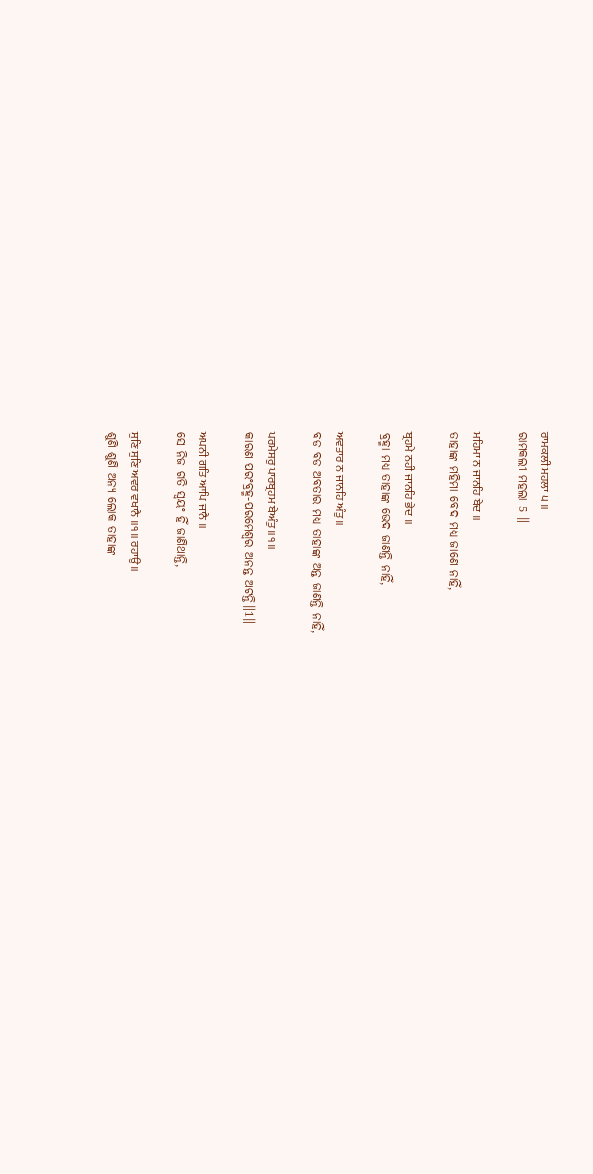ਰਾਮਕਲੀ ਮਹਲਾ ੫ ॥
ରାମକଲୀ ମହଲା 5 ॥

ਮਹਿਮਾ ਨ ਜਾਨਹਿ ਬੇਦ ॥
ତାହାଙ୍କ ମହିମା ବେଦ ମଧ୍ୟ ଜାଣେ ନାହିଁ,

ਬ੍ਰਹਮੇ ਨਹੀ ਜਾਨਹਿ ਭੇਦ ॥
ବ୍ରହ୍ମା ମଧ୍ୟ ତାହାଙ୍କ ଭେଦ ଜାଣନ୍ତି ନାହିଁ,

ਅਵਤਾਰ ਨ ਜਾਨਹਿ ਅੰਤੁ ॥
ବଡ ବଡ ଅବତାର ମଧ୍ୟ ତାହାଙ୍କ ଅନ୍ତ ଜାଣନ୍ତି ନାହିଁ,

ਪਰਮੇਸਰੁ ਪਾਰਬ੍ਰਹਮ ਬੇਅੰਤੁ ॥੧॥
କାରଣ ପରଂବ୍ରହ୍ମ-ପରମେଶ୍ଵର ଅନନ୍ତ ଅଟନ୍ତି॥1॥

ਅਪਨੀ ਗਤਿ ਆਪਿ ਜਾਨੈ ॥
ସେ ନିଜ ଗତି ସ୍ଵୟଂ ହିଁ ଜାଣିଥାନ୍ତି,

ਸੁਣਿ ਸੁਣਿ ਅਵਰ ਵਖਾਨੈ ॥੧॥ ਰਹਾਉ ॥
ଶୁଣି ଶୁଣି ଅନ୍ୟ ଲୋକ ତାହାଙ୍କ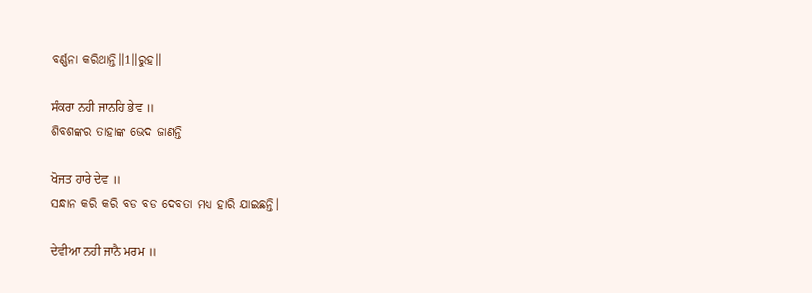ବର୍ଣ୍ଣନା କରିଥାନ୍ତି॥1॥ରୁହ॥

ਸੰਕਰਾ ਨਹੀ ਜਾਨਹਿ ਭੇਵ ॥
ଶିବଶଙ୍କର ତାହାଙ୍କ ଭେଦ ଜାଣନ୍ତି

ਖੋਜਤ ਹਾਰੇ ਦੇਵ ॥
ସନ୍ଧାନ କରି କରି ବଡ ବଡ ଦେବତା ମଧ୍ୟ ହାରି ଯାଇଛନ୍ତି।

ਦੇਵੀਆ ਨਹੀ ਜਾਨੈ ਮਰਮ ॥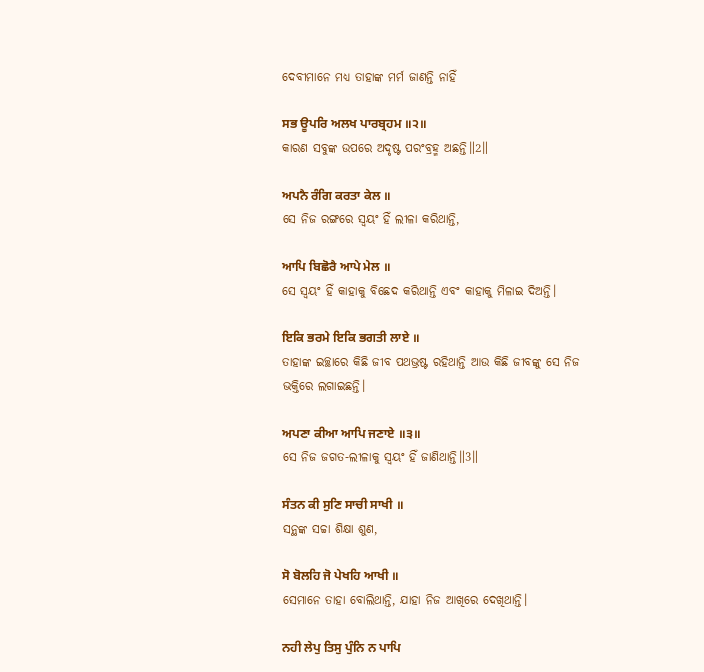ଦେବୀମାନେ ମଧ୍ୟ ତାହାଙ୍କ ମର୍ମ ଜାଣନ୍ତି ନାହିଁ

ਸਭ ਊਪਰਿ ਅਲਖ ਪਾਰਬ੍ਰਹਮ ॥੨॥
କାରଣ ସବୁଙ୍କ ଉପରେ ଅଦୃଷ୍ଟ ପରଂବ୍ରହ୍ମ ଅଛନ୍ତି॥2॥

ਅਪਨੈ ਰੰਗਿ ਕਰਤਾ ਕੇਲ ॥
ସେ ନିଜ ରଙ୍ଗରେ ସ୍ଵୟଂ ହିଁ ଲୀଳା କରିଥାନ୍ତି,

ਆਪਿ ਬਿਛੋਰੈ ਆਪੇ ਮੇਲ ॥
ସେ ସ୍ଵୟଂ ହିଁ କାହାକୁ ବିଛେଦ କରିଥାନ୍ତି ଏବଂ କାହାକୁ ମିଳାଇ ଦିଅନ୍ତି।

ਇਕਿ ਭਰਮੇ ਇਕਿ ਭਗਤੀ ਲਾਏ ॥
ତାହାଙ୍କ ଇଚ୍ଛାରେ କିଛି ଜୀବ ପଥଭ୍ରଷ୍ଟ ରହିଥାନ୍ତି ଆଉ କିଛି ଜୀବଙ୍କୁ ସେ ନିଜ ଭକ୍ତିରେ ଲଗାଇଛନ୍ତି।

ਅਪਣਾ ਕੀਆ ਆਪਿ ਜਣਾਏ ॥੩॥
ସେ ନିଜ ଜଗତ-ଲୀଳାକୁ ସ୍ଵୟଂ ହିଁ ଜାଣିଥାନ୍ତି॥3॥

ਸੰਤਨ ਕੀ ਸੁਣਿ ਸਾਚੀ ਸਾਖੀ ॥
ସନ୍ଥଙ୍କ ସଚ୍ଚା ଶିକ୍ଷା ଶୁଣ,

ਸੋ ਬੋਲਹਿ ਜੋ ਪੇਖਹਿ ਆਖੀ ॥
ସେମାନେ ତାହା ବୋଲିଥାନ୍ତି, ଯାହା ନିଜ ଆଖିରେ ଦେଖିଥାନ୍ତି।

ਨਹੀ ਲੇਪੁ ਤਿਸੁ ਪੁੰਨਿ ਨ ਪਾਪਿ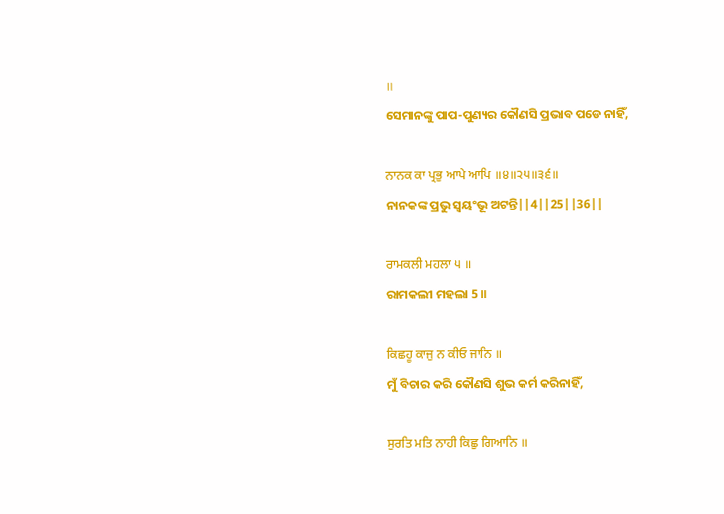॥
ସେମାନଙ୍କୁ ପାପ-ପୁଣ୍ୟର କୌଣସି ପ୍ରଭାବ ପଡେ ନାହିଁ,

ਨਾਨਕ ਕਾ ਪ੍ਰਭੁ ਆਪੇ ਆਪਿ ॥੪॥੨੫॥੩੬॥
ନାନକଙ୍କ ପ୍ରଭୁ ସ୍ଵୟଂଭୂ ଅଟନ୍ତି||4||25||36||

ਰਾਮਕਲੀ ਮਹਲਾ ੫ ॥
ରାମକଲୀ ମହଲା 5 ॥

ਕਿਛਹੂ ਕਾਜੁ ਨ ਕੀਓ ਜਾਨਿ ॥
ମୁଁ ବିଚାର କରି କୌଣସି ଶୁଭ କର୍ମ କରିନାହିଁ,

ਸੁਰਤਿ ਮਤਿ ਨਾਹੀ ਕਿਛੁ ਗਿਆਨਿ ॥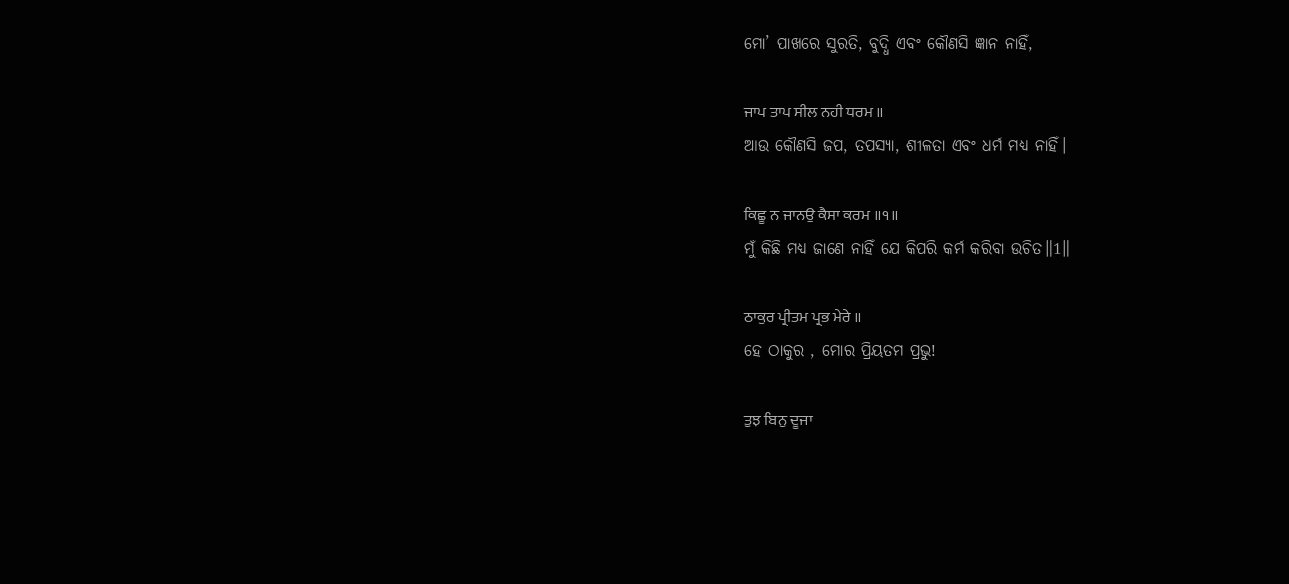ମୋ’ ପାଖରେ ସୁରତି, ବୁଦ୍ଧି ଏବଂ କୌଣସି ଜ୍ଞାନ ନାହିଁ,

ਜਾਪ ਤਾਪ ਸੀਲ ਨਹੀ ਧਰਮ ॥
ଆଉ କୌଣସି ଜପ, ତପସ୍ୟା, ଶୀଳତା ଏବଂ ଧର୍ମ ମଧ୍ୟ ନାହିଁ।

ਕਿਛੂ ਨ ਜਾਨਉ ਕੈਸਾ ਕਰਮ ॥੧॥
ମୁଁ କିଛି ମଧ୍ୟ ଜାଣେ ନାହିଁ ଯେ କିପରି କର୍ମ କରିବା ଉଚିତ॥1॥

ਠਾਕੁਰ ਪ੍ਰੀਤਮ ਪ੍ਰਭ ਮੇਰੇ ॥
ହେ ଠାକୁର , ମୋର ପ୍ରିୟତମ ପ୍ରଭୁ!

ਤੁਝ ਬਿਨੁ ਦੂਜਾ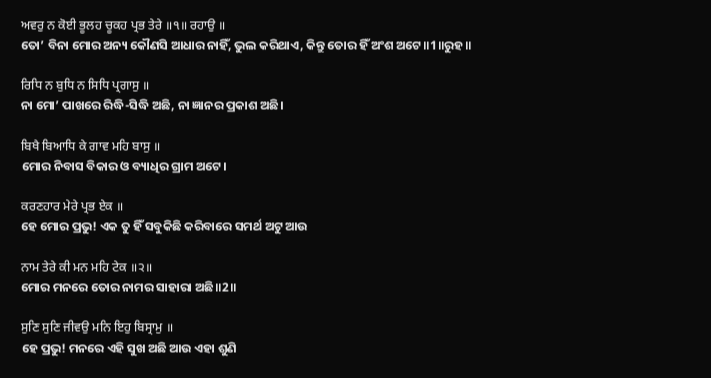ਅਵਰੁ ਨ ਕੋਈ ਭੂਲਹ ਚੂਕਹ ਪ੍ਰਭ ਤੇਰੇ ॥੧॥ ਰਹਾਉ ॥
ତୋ’ ବିନା ମୋର ଅନ୍ୟ କୌଣସି ଆଧାର ନାହିଁ, ଭୁଲ କରିଥାଏ, କିନ୍ତୁ ତୋର ହିଁ ଅଂଶ ଅଟେ॥1॥ରୁହ॥

ਰਿਧਿ ਨ ਬੁਧਿ ਨ ਸਿਧਿ ਪ੍ਰਗਾਸੁ ॥
ନା ମୋ’ ପାଖରେ ରିଦ୍ଧି-ସିଦ୍ଧି ଅଛି, ନା ଜ୍ଞାନର ପ୍ରକାଶ ଅଛି।

ਬਿਖੈ ਬਿਆਧਿ ਕੇ ਗਾਵ ਮਹਿ ਬਾਸੁ ॥
ମୋର ନିବାସ ବିକାର ଓ ବ୍ୟାଧିର ଗ୍ରାମ ଅଟେ।

ਕਰਣਹਾਰ ਮੇਰੇ ਪ੍ਰਭ ਏਕ ॥
ହେ ମୋର ପ୍ରଭୁ! ଏକ ତୁ ହିଁ ସବୁକିଛି କରିବାରେ ସମର୍ଥ ଅଟୁ ଆଉ

ਨਾਮ ਤੇਰੇ ਕੀ ਮਨ ਮਹਿ ਟੇਕ ॥੨॥
ମୋର ମନରେ ତୋର ନାମର ସାହାରା ଅଛି॥2॥

ਸੁਣਿ ਸੁਣਿ ਜੀਵਉ ਮਨਿ ਇਹੁ ਬਿਸ੍ਰਾਮੁ ॥
ହେ ପ୍ରଭୁ! ମନରେ ଏହି ସୁଖ ଅଛି ଆଉ ଏହା ଶୁଣି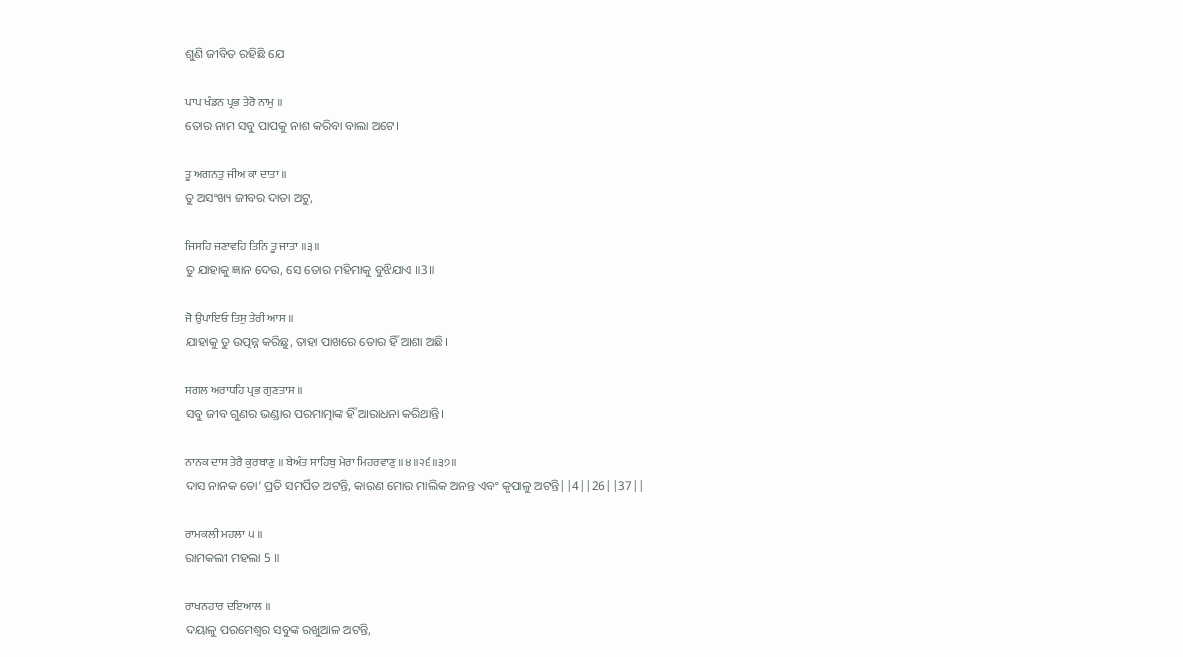ଶୁଣି ଜୀବିତ ରହିଛି ଯେ

ਪਾਪ ਖੰਡਨ ਪ੍ਰਭ ਤੇਰੋ ਨਾਮੁ ॥
ତୋର ନାମ ସବୁ ପାପକୁ ନାଶ କରିବା ବାଲା ଅଟେ।

ਤੂ ਅਗਨਤੁ ਜੀਅ ਕਾ ਦਾਤਾ ॥
ତୁ ଅସଂଖ୍ୟ ଜୀବର ଦାତା ଅଟୁ,

ਜਿਸਹਿ ਜਣਾਵਹਿ ਤਿਨਿ ਤੂ ਜਾਤਾ ॥੩॥
ତୁ ଯାହାକୁ ଜ୍ଞାନ ଦେଉ, ସେ ତୋର ମହିମାକୁ ବୁଝିଯାଏ ॥3॥

ਜੋ ਉਪਾਇਓ ਤਿਸੁ ਤੇਰੀ ਆਸ ॥
ଯାହାକୁ ତୁ ଉତ୍ପନ୍ନ କରିଛୁ, ତାହା ପାଖରେ ତୋର ହିଁ ଆଶା ଅଛି।

ਸਗਲ ਅਰਾਧਹਿ ਪ੍ਰਭ ਗੁਣਤਾਸ ॥
ସବୁ ଜୀବ ଗୁଣର ଭଣ୍ଡାର ପରମାତ୍ମାଙ୍କ ହିଁ ଆରାଧନା କରିଥାନ୍ତି।

ਨਾਨਕ ਦਾਸ ਤੇਰੈ ਕੁਰਬਾਣੁ ॥ ਬੇਅੰਤ ਸਾਹਿਬੁ ਮੇਰਾ ਮਿਹਰਵਾਣੁ ॥੪॥੨੬॥੩੭॥
ଦାସ ନାନକ ତୋ’ ପ୍ରତି ସମର୍ପିତ ଅଟନ୍ତି, କାରଣ ମୋର ମାଲିକ ଅନନ୍ତ ଏବଂ କୃପାଳୁ ଅଟନ୍ତି||4||26||37||

ਰਾਮਕਲੀ ਮਹਲਾ ੫ ॥
ରାମକଲୀ ମହଲା 5 ॥

ਰਾਖਨਹਾਰ ਦਇਆਲ ॥
ଦୟାଳୁ ପରମେଶ୍ଵର ସବୁଙ୍କ ରଖୁଆଳ ଅଟନ୍ତି,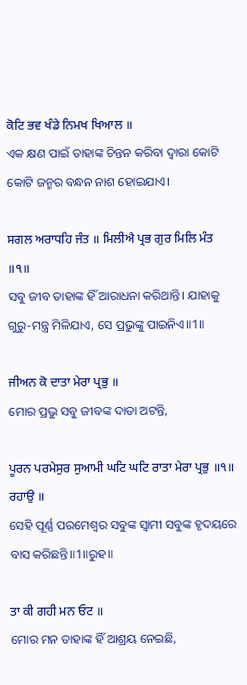ਕੋਟਿ ਭਵ ਖੰਡੇ ਨਿਮਖ ਖਿਆਲ ॥
ଏକ କ୍ଷଣ ପାଇଁ ତାହାଙ୍କ ଚିନ୍ତନ କରିବା ଦ୍ଵାରା କୋଟି କୋଟି ଜନ୍ମର ବନ୍ଧନ ନାଶ ହୋଇଯାଏ।

ਸਗਲ ਅਰਾਧਹਿ ਜੰਤ ॥ ਮਿਲੀਐ ਪ੍ਰਭ ਗੁਰ ਮਿਲਿ ਮੰਤ ॥੧॥
ସବୁ ଜୀବ ତାହାଙ୍କ ହିଁ ଆରାଧନା କରିଥାନ୍ତି। ଯାହାକୁ ଗୁରୁ-ମନ୍ତ୍ର ମିଳିଯାଏ, ସେ ପ୍ରଭୁଙ୍କୁ ପାଇନିଏ॥1॥

ਜੀਅਨ ਕੋ ਦਾਤਾ ਮੇਰਾ ਪ੍ਰਭੁ ॥
ମୋର ପ୍ରଭୁ ସବୁ ଜୀବଙ୍କ ଦାତା ଅଟନ୍ତି,

ਪੂਰਨ ਪਰਮੇਸੁਰ ਸੁਆਮੀ ਘਟਿ ਘਟਿ ਰਾਤਾ ਮੇਰਾ ਪ੍ਰਭੁ ॥੧॥ ਰਹਾਉ ॥
ସେହି ପୂର୍ଣ୍ଣ ପରମେଶ୍ଵର ସବୁଙ୍କ ସ୍ଵାମୀ ସବୁଙ୍କ ହୃଦୟରେ ବାସ କରିଛନ୍ତି॥1॥ରୁହ॥

ਤਾ ਕੀ ਗਹੀ ਮਨ ਓਟ ॥
ମୋର ମନ ତାହାଙ୍କ ହିଁ ଆଶ୍ରୟ ନେଇଛି,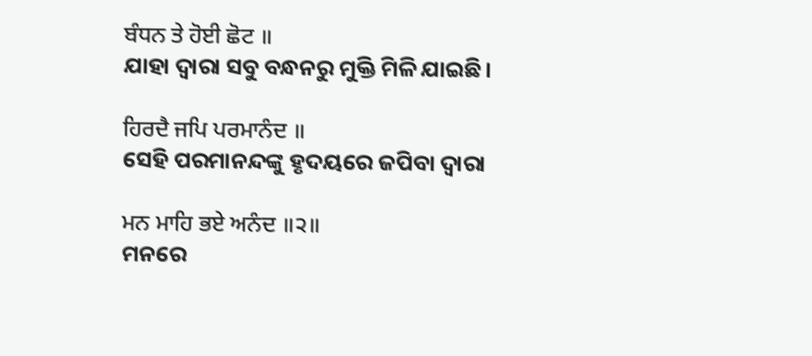ਬੰਧਨ ਤੇ ਹੋਈ ਛੋਟ ॥
ଯାହା ଦ୍ଵାରା ସବୁ ବନ୍ଧନରୁ ମୁକ୍ତି ମିଳି ଯାଇଛି।

ਹਿਰਦੈ ਜਪਿ ਪਰਮਾਨੰਦ ॥
ସେହି ପରମାନନ୍ଦଙ୍କୁ ହୃଦୟରେ ଜପିବା ଦ୍ଵାରା

ਮਨ ਮਾਹਿ ਭਏ ਅਨੰਦ ॥੨॥
ମନରେ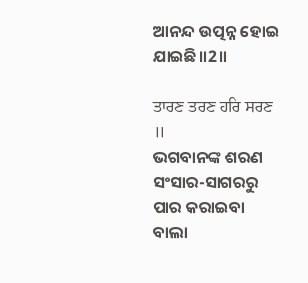ଆନନ୍ଦ ଉତ୍ପନ୍ନ ହୋଇ ଯାଇଛି॥2॥

ਤਾਰਣ ਤਰਣ ਹਰਿ ਸਰਣ ॥
ଭଗବାନଙ୍କ ଶରଣ ସଂସାର-ସାଗରରୁ ପାର କରାଇବା ବାଲା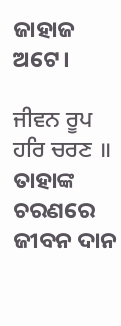ଜାହାଜ ଅଟେ।

ਜੀਵਨ ਰੂਪ ਹਰਿ ਚਰਣ ॥
ତାହାଙ୍କ ଚରଣରେ ଜୀବନ ଦାନ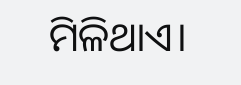ମିଳିଥାଏ।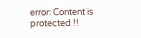error: Content is protected !!